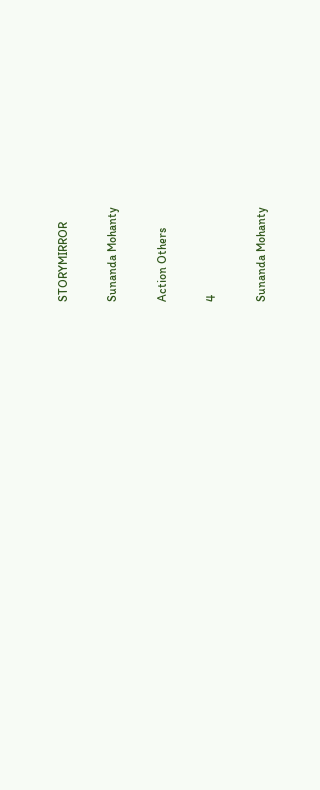STORYMIRROR

Sunanda Mohanty

Action Others

4

Sunanda Mohanty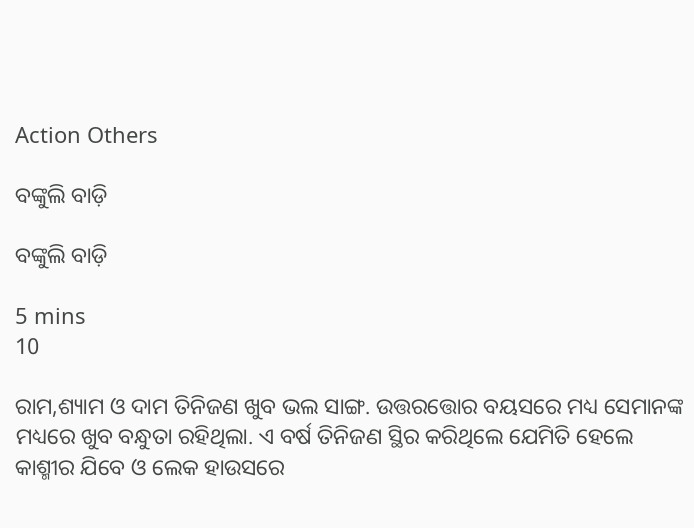Action Others

ବଙ୍କୁଲି ବାଡ଼ି

ବଙ୍କୁଲି ବାଡ଼ି

5 mins
10

ରାମ,ଶ୍ୟାମ ଓ ଦାମ ତିନିଜଣ ଖୁବ ଭଲ ସାଙ୍ଗ. ଉତ୍ତରତ୍ତୋର ବୟସରେ ମଧ୍ୟ ସେମାନଙ୍କ ମଧ୍ୟରେ ଖୁବ ବନ୍ଧୁତା ରହିଥିଲା. ଏ ବର୍ଷ ତିନିଜଣ ସ୍ଥିର କରିଥିଲେ ଯେମିତି ହେଲେ କାଶ୍ମୀର ଯିବେ ଓ ଲେକ ହାଉସରେ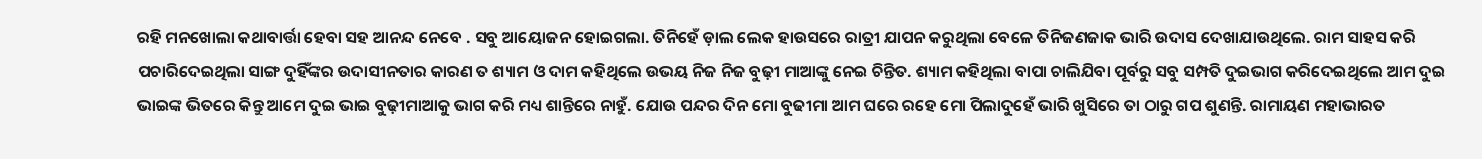ରହି ମନଖୋଲା କଥାବାର୍ତ୍ତା ହେବା ସହ ଆନନ୍ଦ ନେବେ . ସବୁ ଆୟୋଜନ ହୋଇଗଲା. ତିନିହେଁ ଡ଼ାଲ ଲେକ ହାଉସରେ ରାତ୍ରୀ ଯାପନ କରୁଥିଲା ବେଳେ ତିନିଜଣଜାକ ଭାରି ଉଦାସ ଦେଖାଯାଉଥିଲେ. ରାମ ସାହସ କରି ପଚାରିଦେଇଥିଲା ସାଙ୍ଗ ଦୁହିଁଙ୍କର ଉଦାସୀନତାର କାରଣ ତ ଶ୍ୟାମ ଓ ଦାମ କହିଥିଲେ ଉଭୟ ନିଜ ନିଜ ବୁଢ଼ୀ ମାଆଙ୍କୁ ନେଇ ଚିନ୍ତିତ. ଶ୍ୟାମ କହିଥିଲା ବାପା ଚାଲିଯିବା ପୂର୍ବରୁ ସବୁ ସମ୍ପତି ଦୁଇଭାଗ କରିଦେଇଥିଲେ ଆମ ଦୁଇ ଭାଇଙ୍କ ଭିତରେ କିନ୍ତୁ ଆମେ ଦୁଇ ଭାଇ ବୁଢ଼ୀମାଆକୁ ଭାଗ କରି ମଧ୍ୟ ଶାନ୍ତିରେ ନାହୁଁ. ଯୋଉ ପନ୍ଦର ଦିନ ମୋ ବୁଢୀମା ଆମ ଘରେ ରହେ ମୋ ପିଲାଦୁହେଁ ଭାରି ଖୁସିରେ ତା ଠାରୁ ଗପ ଶୁଣନ୍ତି. ରାମାୟଣ ମହାଭାରତ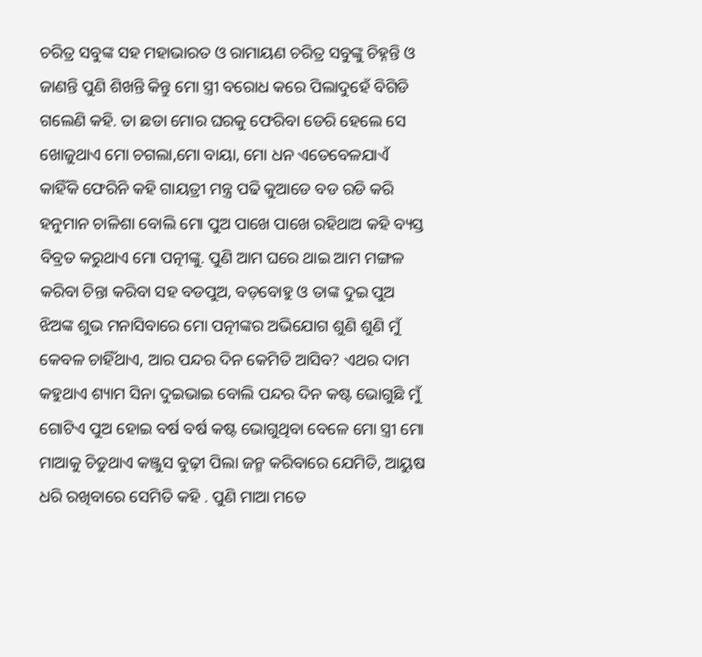ଚରିତ୍ର ସବୁଙ୍କ ସହ ମହାଭାରତ ଓ ରାମାୟଣ ଚରିତ୍ର ସବୁଙ୍କୁ ଚିହ୍ନନ୍ତି ଓ ଜାଣନ୍ତି ପୁଣି ଶିଖନ୍ତି କିନ୍ତୁ ମୋ ସ୍ତ୍ରୀ ବରୋଧ କରେ ପିଲାଦୁହେଁ ବିଗିଡି ଗଲେଣି କହି. ତା ଛଡା ମୋର ଘରକୁ ଫେରିବା ଡେରି ହେଲେ ସେ ଖୋଜୁଥାଏ ମୋ ଚଗଲା,ମୋ ବାୟା, ମୋ ଧନ ଏତେବେଳଯାଏଁ କାହିଁକି ଫେରିନି କହି ଗାୟତ୍ରୀ ମନ୍ତ୍ର ପଢି କୁଆଡେ ବଡ ରଡି କରି ହନୁମାନ ଚାଳିଶା ବୋଲି ମୋ ପୁଅ ପାଖେ ପାଖେ ରହିଥାଅ କହି ବ୍ୟସ୍ତ ବିବ୍ରତ କରୁଥାଏ ମୋ ପତ୍ନୀଙ୍କୁ. ପୁଣି ଆମ ଘରେ ଥାଇ ଆମ ମଙ୍ଗଳ କରିବା ଚିନ୍ତା କରିବା ସହ ବଡପୁଅ, ବଡ଼ବୋହୁ ଓ ତାଙ୍କ ଦୁଇ ପୁଅ ଝିଅଙ୍କ ଶୁଭ ମନାସିବାରେ ମୋ ପତ୍ନୀଙ୍କର ଅଭିଯୋଗ ଶୁଣି ଶୁଣି ମୁଁ କେବଳ ଚାହିଁଥାଏ, ଆର ପନ୍ଦର ଦିନ କେମିତି ଆସିବ? ଏଥର ଦାମ କହୁଥାଏ ଶ୍ୟାମ ସିନା ଦୁଇଭାଇ ବୋଲି ପନ୍ଦର ଦିନ କଷ୍ଟ ଭୋଗୁଛି ମୁଁ ଗୋଟିଏ ପୁଅ ହୋଇ ବର୍ଷ ବର୍ଷ କଷ୍ଟ ଭୋଗୁଥିବା ବେଳେ ମୋ ସ୍ତ୍ରୀ ମୋ ମାଆକୁ ଚିଡୁଥାଏ କଞ୍ଜୁସ ବୁଢ଼ୀ ପିଲା ଜନ୍ମ କରିବାରେ ଯେମିତି, ଆୟୁଷ ଧରି ରଖିବାରେ ସେମିତି କହି . ପୁଣି ମାଆ ମତେ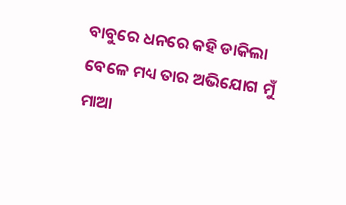ବାବୁରେ ଧନରେ କହି ଡାକିଲା ବେଳେ ମଧ୍ୟ ତାର ଅଭିଯୋଗ ମୁଁ ମାଆ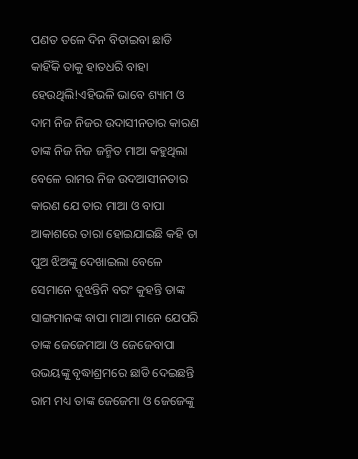ପଣତ ତଳେ ଦିନ ବିତାଇବା ଛାଡି କାହିଁକି ତାକୁ ହାତଧରି ବାହା ହେଉଥିଲି!ଏହିଭଳି ଭାବେ ଶ୍ୟାମ ଓ ଦାମ ନିଜ ନିଜର ଉଦାସୀନତାର କାରଣ ତାଙ୍କ ନିଜ ନିଜ ଜନ୍ମିତ ମାଆ କହୁଥିଲା ବେଳେ ରାମର ନିଜ ଉଦଆସୀନତାର କାରଣ ଯେ ତାର ମାଆ ଓ ବାପା ଆକାଶରେ ତାରା ହୋଇଯାଇଛି କହି ତା ପୁଅ ଝିଅଙ୍କୁ ଦେଖାଇଲା ବେଳେ ସେମାନେ ବୁଝନ୍ତିନି ବରଂ କୁହନ୍ତି ତାଙ୍କ ସାଙ୍ଗମାନଙ୍କ ବାପା ମାଆ ମାନେ ଯେପରି ତାଙ୍କ ଜେଜେମାଆ ଓ ଜେଜେବାପା ଉଭୟଙ୍କୁ ବୃଦ୍ଧାଶ୍ରମରେ ଛାଡି ଦେଇଛନ୍ତି ରାମ ମଧ୍ୟ ତାଙ୍କ ଜେଜେମା ଓ ଜେଜେଙ୍କୁ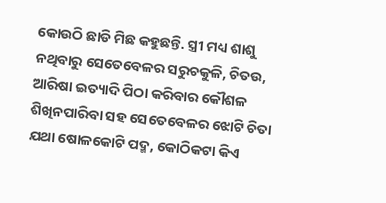କୋଉଠି ଛାଡି ମିଛ କହୁଛନ୍ତି. ସ୍ତ୍ରୀ ମଧ୍ୟ ଶାଶୁ ନଥିବାରୁ ସେତେବେଳର ସରୁଚକୁଳି, ଚିତଉ, ଆରିଷା ଇତ୍ୟାଦି ପିଠା କରିବାର କୌଶଳ ଶିଖିନପାରିବା ସହ ସେତେବେଳର ଝୋଟି ଚିତା ଯଥା ଷୋଳକୋଟି ପଦ୍ମ, କୋଠିକଟା କିଏ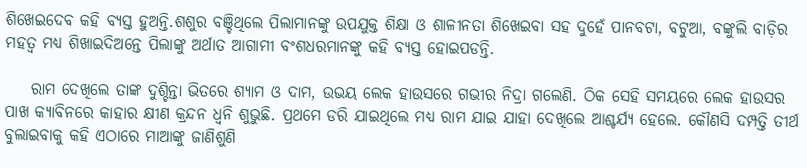ଶିଖେଇଦେବ କହି ବ୍ୟସ୍ତ ହୁଅନ୍ତି.ଶଶୁର ବଞ୍ଚିଥିଲେ ପିଲାମାନଙ୍କୁ ଉପଯୁକ୍ତ ଶିକ୍ଷା ଓ ଶାଳୀନତା ଶିଖେଇବା ସହ ଦୁହେଁ ପାନବଟା, ବଟୁଆ, ବଙ୍କୁଲି ବାଡ଼ିର ମହତ୍ୱ ମଧ୍ୟ ଶିଖାଇଦିଅନ୍ତେ ପିଲାଙ୍କୁ ଅର୍ଥାତ ଆଗାମୀ ବଂଶଧରମାନଙ୍କୁ କହି ବ୍ୟସ୍ତ ହୋଇପଡନ୍ତି.

    ରାମ ଦେଖିଲେ ତାଙ୍କ ଦୁଶ୍ଚିନ୍ତା ଭିତରେ ଶ୍ୟାମ ଓ ଦାମ, ଉଭୟ ଲେକ ହାଉସରେ ଗଭୀର ନିଦ୍ରା ଗଲେଣି. ଠିକ ସେହି ସମୟରେ ଲେକ ହାଉସର ପାଖ କ୍ୟାବିନରେ କାହାର କ୍ଷୀଣ କ୍ରନ୍ଦନ ଧ୍ୱନି ଶୁଭୁଛି. ପ୍ରଥମେ ଡରି ଯାଇଥିଲେ ମଧ୍ୟ ରାମ ଯାଇ ଯାହା ଦେଖିଲେ ଆଶ୍ଚର୍ଯ୍ୟ ହେଲେ. କୌଣସି ଦମ୍ପତ୍ତି ତୀର୍ଥ ବୁଲାଇବାକୁ କହି ଏଠାରେ ମାଆଙ୍କୁ ଜାଣିଶୁଣି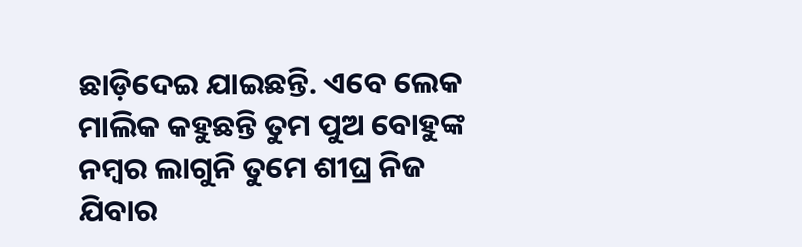ଛାଡ଼ିଦେଇ ଯାଇଛନ୍ତି. ଏବେ ଲେକ ମାଲିକ କହୁଛନ୍ତି ତୁମ ପୁଅ ବୋହୁଙ୍କ ନମ୍ବର ଲାଗୁନି ତୁମେ ଶୀଘ୍ର ନିଜ ଯିବାର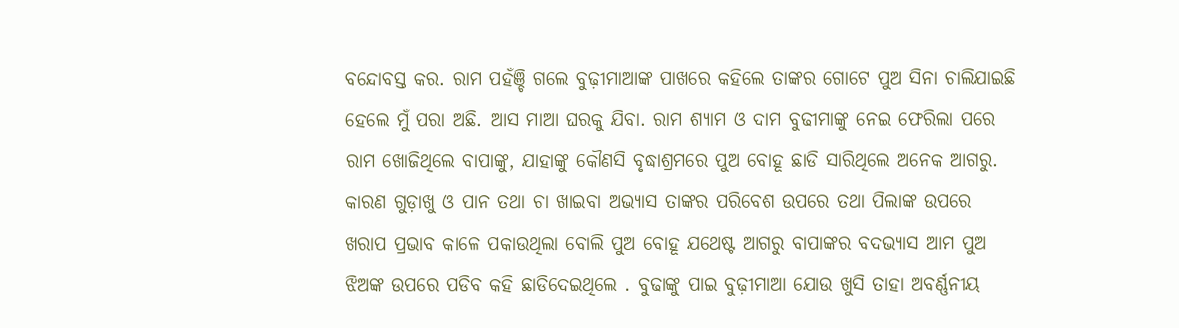ବନ୍ଦୋବସ୍ତ କର. ରାମ ପହଁଞ୍ଚି ଗଲେ ବୁଢ଼ୀମାଆଙ୍କ ପାଖରେ କହିଲେ ତାଙ୍କର ଗୋଟେ ପୁଅ ସିନା ଚାଲିଯାଇଛି ହେଲେ ମୁଁ ପରା ଅଛି. ଆସ ମାଆ ଘରକୁ ଯିବା. ରାମ ଶ୍ୟାମ ଓ ଦାମ ବୁଢୀମାଙ୍କୁ ନେଇ ଫେରିଲା ପରେ ରାମ ଖୋଜିଥିଲେ ବାପାଙ୍କୁ, ଯାହାଙ୍କୁ କୌଣସି ବୃଦ୍ଧାଶ୍ରମରେ ପୁଅ ବୋହୂ ଛାଡି ସାରିଥିଲେ ଅନେକ ଆଗରୁ. କାରଣ ଗୁଡ଼ାଖୁ ଓ ପାନ ତଥା ଚା ଖାଇବା ଅଭ୍ୟାସ ତାଙ୍କର ପରିବେଶ ଉପରେ ତଥା ପିଲାଙ୍କ ଉପରେ ଖରାପ ପ୍ରଭାବ କାଳେ ପକାଉଥିଲା ବୋଲି ପୁଅ ବୋହୂ ଯଥେଷ୍ଟ ଆଗରୁ ବାପାଙ୍କର ବଦଭ୍ୟାସ ଆମ ପୁଅ ଝିଅଙ୍କ ଉପରେ ପଡିବ କହି ଛାଡିଦେଇଥିଲେ . ବୁଢାଙ୍କୁ ପାଇ ବୁଢ଼ୀମାଆ ଯୋଉ ଖୁସି ତାହା ଅବର୍ଣ୍ଣନୀୟ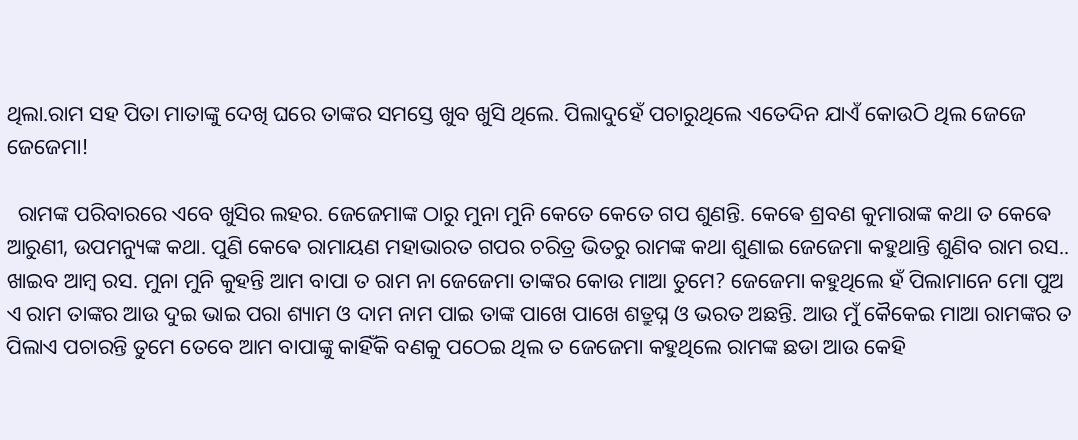ଥିଲା.ରାମ ସହ ପିତା ମାତାଙ୍କୁ ଦେଖି ଘରେ ତାଙ୍କର ସମସ୍ତେ ଖୁବ ଖୁସି ଥିଲେ. ପିଲାଦୁହେଁ ପଚାରୁଥିଲେ ଏତେଦିନ ଯାଏଁ କୋଉଠି ଥିଲ ଜେଜେ ଜେଜେମା!

  ରାମଙ୍କ ପରିବାରରେ ଏବେ ଖୁସିର ଲହର. ଜେଜେମାଙ୍କ ଠାରୁ ମୁନା ମୁନି କେତେ କେତେ ଗପ ଶୁଣନ୍ତି. କେଵେ ଶ୍ରବଣ କୁମାରାଙ୍କ କଥା ତ କେଵେ ଆରୁଣୀ, ଉପମନ୍ୟୁଙ୍କ କଥା. ପୁଣି କେଵେ ରାମାୟଣ ମହାଭାରତ ଗପର ଚରିତ୍ର ଭିତରୁ ରାମଙ୍କ କଥା ଶୁଣାଇ ଜେଜେମା କହୁଥାନ୍ତି ଶୁଣିବ ରାମ ରସ.. ଖାଇବ ଆମ୍ବ ରସ. ମୁନା ମୁନି କୁହନ୍ତି ଆମ ବାପା ତ ରାମ ନା ଜେଜେମା ତାଙ୍କର କୋଉ ମାଆ ତୁମେ? ଜେଜେମା କହୁଥିଲେ ହଁ ପିଲାମାନେ ମୋ ପୁଅ ଏ ରାମ ତାଙ୍କର ଆଉ ଦୁଇ ଭାଇ ପରା ଶ୍ୟାମ ଓ ଦାମ ନାମ ପାଇ ତାଙ୍କ ପାଖେ ପାଖେ ଶତ୍ରୁଘ୍ନ ଓ ଭରତ ଅଛନ୍ତି. ଆଉ ମୁଁ କୈକେଇ ମାଆ ରାମଙ୍କର ତ ପିଲାଏ ପଚାରନ୍ତି ତୁମେ ତେବେ ଆମ ବାପାଙ୍କୁ କାହିଁକି ବଣକୁ ପଠେଇ ଥିଲ ତ ଜେଜେମା କହୁଥିଲେ ରାମଙ୍କ ଛଡା ଆଉ କେହି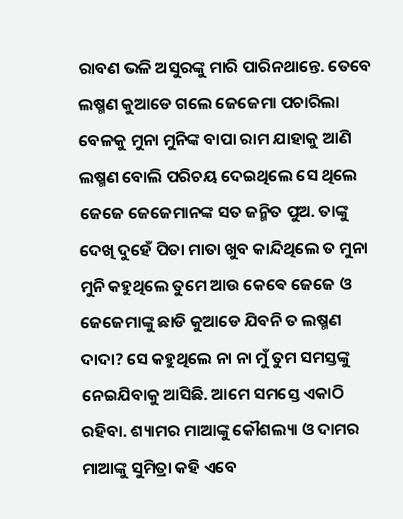ରାବଣ ଭଳି ଅସୁରଙ୍କୁ ମାରି ପାରିନଥାନ୍ତେ. ତେବେ ଲଷ୍ମଣ କୁଆଡେ ଗଲେ ଜେଜେମା ପଚାରିଲା ବେଳକୁ ମୁନା ମୁନିଙ୍କ ବାପା ରାମ ଯାହାକୁ ଆଣି ଲଷ୍ମଣ ବୋଲି ପରିଚୟ ଦେଇଥିଲେ ସେ ଥିଲେ ଜେଜେ ଜେଜେମାନଙ୍କ ସତ ଜନ୍ମିତ ପୁଅ. ତାଙ୍କୁ ଦେଖି ଦୁହେଁ ପିତା ମାତା ଖୁବ କାନ୍ଦିଥିଲେ ତ ମୁନା ମୁନି କହୁଥିଲେ ତୁମେ ଆଉ କେଵେ ଜେଜେ ଓ ଜେଜେମାଙ୍କୁ ଛାଡି କୁଆଡେ ଯିବନି ତ ଲଷ୍ମଣ ଦାଦା? ସେ କହୁଥିଲେ ନା ନା ମୁଁ ତୁମ ସମସ୍ତଙ୍କୁ ନେଇଯିବାକୁ ଆସିଛି. ଆମେ ସମସ୍ତେ ଏକାଠି ରହିବା. ଶ୍ୟାମର ମାଆଙ୍କୁ କୌଶଲ୍ୟା ଓ ଦାମର ମାଆଙ୍କୁ ସୁମିତ୍ରା କହି ଏବେ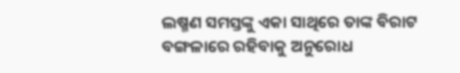ଲଷ୍ମଣ ସମସ୍ତଙ୍କୁ ଏକା ସାଥିରେ ତାଙ୍କ ବିରାଟ ବଙ୍ଗଳାରେ ରହିବାକୁ ଅନୁରୋଧ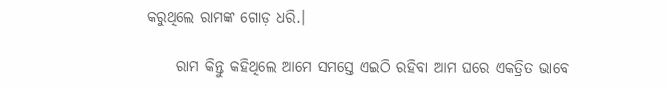କରୁଥିଲେ ରାମଙ୍କ ଗୋଡ଼ ଧରି.।

     ରାମ କିନ୍ତୁ କହିଥିଲେ ଆମେ ସମସ୍ତେ ଏଇଠି ରହିବା ଆମ ଘରେ ଏକତ୍ରିତ ଭାବେ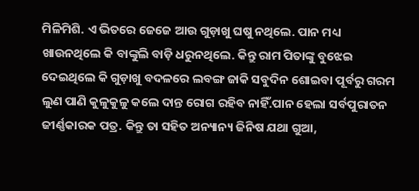ମିଳିମିଶି. ଏ ଭିତରେ ଜେଜେ ଆଉ ଗୁଡ଼ାଖୁ ଘଷୁ ନଥିଲେ. ପାନ ମଧ୍ୟ ଖାଉନଥିଲେ କି ବାଙ୍କୁଲି ବାଡ଼ି ଧରୁନଥିଲେ. କିନ୍ତୁ ରାମ ପିତାଙ୍କୁ ବୁଝେଇ ଦେଇଥିଲେ କି ଗୁଡ଼ାଖୁ ବଦଳରେ ଲବଙ୍ଗ ଜାକି ସବୁଦିନ ଶୋଇବା ପୂର୍ବରୁ ଗରମ ଲୁଣ ପାଣି କୁଳୁକୁଳୁ କଲେ ଦାନ୍ତ ରୋଗ ରହିବ ନାହିଁ.ପାନ ହେଲା ସର୍ବପୁରାତନ ଜୀର୍ଣ୍ଣକାରକ ପତ୍ର. କିନ୍ତୁ ତା ସହିତ ଅନ୍ୟାନ୍ୟ ଜିନିଷ ଯଥା ଗୁଆ,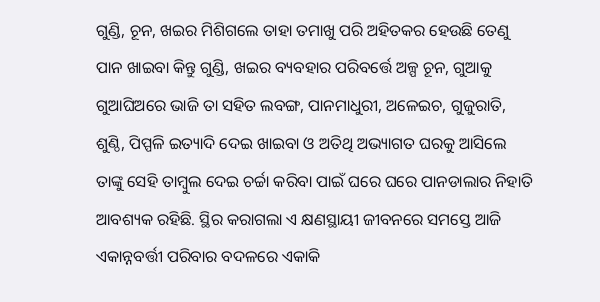ଗୁଣ୍ଡି, ଚୂନ, ଖଇର ମିଶିଗଲେ ତାହା ତମାଖୁ ପରି ଅହିତକର ହେଉଛି ତେଣୁ ପାନ ଖାଇବା କିନ୍ତୁ ଗୁଣ୍ଡି, ଖଇର ବ୍ୟବହାର ପରିବର୍ତ୍ତେ ଅଳ୍ପ ଚୂନ, ଗୁଆକୁ ଗୁଆଘିଅରେ ଭାଜି ତା ସହିତ ଲବଙ୍ଗ, ପାନମାଧୁରୀ, ଅଳେଇଚ, ଗୁଜୁରାତି, ଶୁଣ୍ଠି, ପିପ୍ପଳି ଇତ୍ୟାଦି ଦେଇ ଖାଇବା ଓ ଅତିଥି ଅଭ୍ୟାଗତ ଘରକୁ ଆସିଲେ ତାଙ୍କୁ ସେହି ତାମ୍ବୁଲ ଦେଇ ଚର୍ଚ୍ଚା କରିବା ପାଇଁ ଘରେ ଘରେ ପାନଡାଲାର ନିହାତି ଆବଶ୍ୟକ ରହିଛି. ସ୍ଥିର କରାଗଲା ଏ କ୍ଷଣସ୍ଥାୟୀ ଜୀବନରେ ସମସ୍ତେ ଆଜି ଏକାନ୍ନବର୍ତ୍ତୀ ପରିବାର ବଦଳରେ ଏକାକି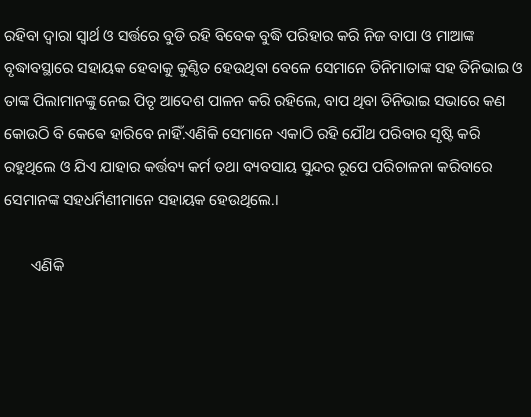ରହିବା ଦ୍ୱାରା ସ୍ୱାର୍ଥ ଓ ସର୍ତ୍ତରେ ବୁଡି ରହି ବିବେକ ବୁଦ୍ଧି ପରିହାର କରି ନିଜ ବାପା ଓ ମାଆଙ୍କ ବୃଦ୍ଧାବସ୍ଥାରେ ସହାୟକ ହେବାକୁ କୁଣ୍ଠିତ ହେଉଥିବା ବେଳେ ସେମାନେ ତିନିମାତାଙ୍କ ସହ ତିନିଭାଇ ଓ ତାଙ୍କ ପିଲାମାନଙ୍କୁ ନେଇ ପିତୃ ଆଦେଶ ପାଳନ କରି ରହିଲେ, ବାପ ଥିବା ତିନିଭାଇ ସଭାରେ କଣ କୋଉଠି ବି କେଵେ ହାରିବେ ନାହିଁ.ଏଣିକି ସେମାନେ ଏକାଠି ରହି ଯୌଥ ପରିବାର ସୃଷ୍ଟି କରି ରହୁଥିଲେ ଓ ଯିଏ ଯାହାର କର୍ତ୍ତବ୍ୟ କର୍ମ ତଥା ବ୍ୟବସାୟ ସୁନ୍ଦର ରୂପେ ପରିଚାଳନା କରିବାରେ ସେମାନଙ୍କ ସହଧର୍ମିଣୀମାନେ ସହାୟକ ହେଉଥିଲେ.।

       ଏଣିକି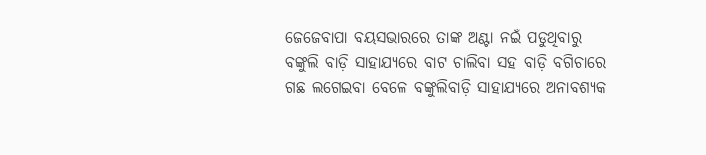ଜେଜେବାପା ବୟସଭାରରେ ତାଙ୍କ ଅଣ୍ଟା ନଇଁ ପଡୁଥିବାରୁ ବଙ୍କୁଲି ବାଡ଼ି ସାହାଯ୍ୟରେ ବାଟ ଚାଲିବା ସହ ବାଡ଼ି ବଗିଚାରେ ଗଛ ଲଗେଇବା ବେଳେ ବଙ୍କୁଲିବାଡ଼ି ସାହାଯ୍ୟରେ ଅନାବଶ୍ୟକ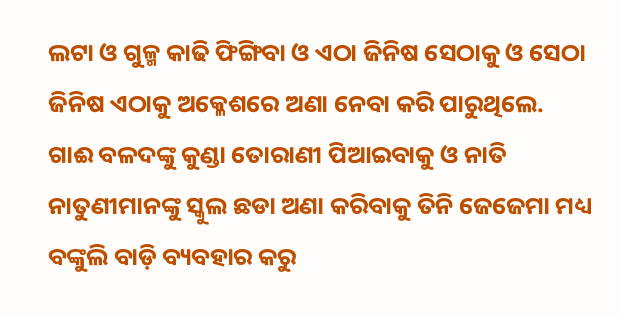ଲଟା ଓ ଗୁଳ୍ମ କାଢି ଫିଙ୍ଗିବା ଓ ଏଠା ଜିନିଷ ସେଠାକୁ ଓ ସେଠା ଜିନିଷ ଏଠାକୁ ଅକ୍ଳେଶରେ ଅଣା ନେବା କରି ପାରୁଥିଲେ. ଗାଈ ବଳଦଙ୍କୁ କୁଣ୍ଡା ତୋରାଣୀ ପିଆଇବାକୁ ଓ ନାତି ନାତୁଣୀମାନଙ୍କୁ ସ୍କୁଲ ଛଡା ଅଣା କରିବାକୁ ତିନି ଜେଜେମା ମଧ୍ୟ ବଙ୍କୁଲି ବାଡ଼ି ବ୍ୟବହାର କରୁ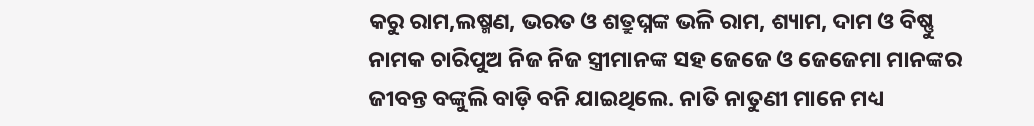କରୁ ରାମ,ଲଷ୍ମଣ, ଭରତ ଓ ଶତ୍ରୁଘ୍ନଙ୍କ ଭଳି ରାମ, ଶ୍ୟାମ, ଦାମ ଓ ବିଷ୍ଣୁ ନାମକ ଚାରିପୁଅ ନିଜ ନିଜ ସ୍ତ୍ରୀମାନଙ୍କ ସହ ଜେଜେ ଓ ଜେଜେମା ମାନଙ୍କର ଜୀବନ୍ତ ବଙ୍କୁଲି ବାଡ଼ି ବନି ଯାଇଥିଲେ. ନାତି ନାତୁଣୀ ମାନେ ମଧ୍ୟ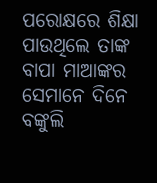ପରୋକ୍ଷରେ ଶିକ୍ଷା ପାଉଥିଲେ ତାଙ୍କ ବାପା ମାଆଙ୍କର ସେମାନେ ଦିନେ ବଙ୍କୁଲି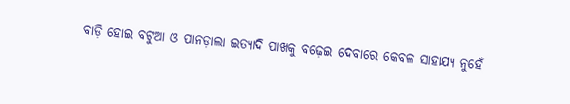ବାଡ଼ି ହୋଇ ବଟୁଆ ଓ ପାନଡ଼ାଲା ଇତ୍ୟାଦି ପାଖକୁ ବଢ଼େଇ ଦେବାରେ କେବଳ ସାହାଯ୍ୟ ନୁହେଁ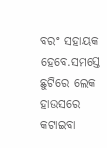ବରଂ ସହାୟକ ହେବେ.ସମସ୍ତେ ଛୁଟିରେ ଲେକ ହାଉସରେ କଟାଇବା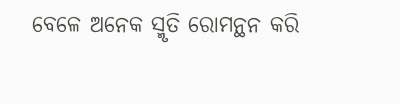ବେଳେ ଅନେକ ସ୍ମୃତି ରୋମନ୍ଥନ କରି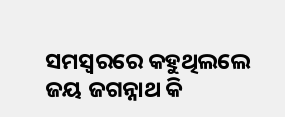ସମସ୍ୱରରେ କହୁଥିଲଲେ ଜୟ ଜଗନ୍ନାଥ କି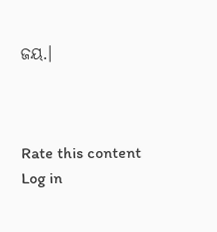ଜୟ.।



Rate this content
Log in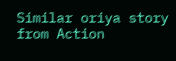Similar oriya story from Action